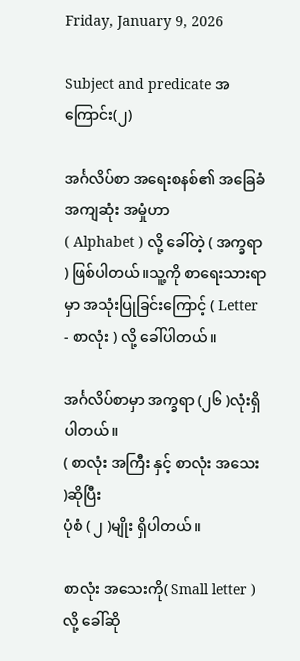Friday, January 9, 2026

Subject and predicate အကြောင်း(၂)

အင်္ဂလိပ်စာ အရေးစနစ်၏ အခြေခံ အကျဆုံး အမှုံဟာ
( Alphabet ) လို့ ခေါ်တဲ့ ( အက္ခရာ ) ဖြစ်ပါတယ်။သူ့ကို စာရေးသားရာမှာ အသုံးပြုခြင်းကြောင့် ( Letter - စာလုံး ) လို့ ခေါ်ပါတယ်။

အင်္ဂလိပ်စာမှာ အက္ခရာ (၂၆ )လုံးရှိပါတယ်။
( စာလုံး အကြီး နှင့် စာလုံး အသေး )ဆိုပြီး
ပုံစံ ( ၂ )မျိုး ရှိပါတယ်။

စာလုံး အသေးကို( Small letter )လို့ ခေါ်ဆို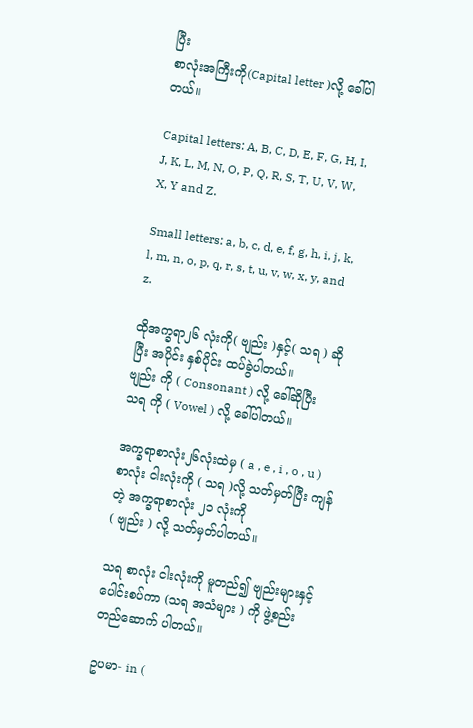ပြီး
စာလုံးအကြီးကို(Capital letter )လို့ ခေါ်ပါတယ်။

Capital letters: A, B, C, D, E, F, G, H, I, J, K, L, M, N, O, P, Q, R, S, T, U, V, W, X, Y and Z.

Small letters: a, b, c, d, e, f, g, h, i, j, k, l, m, n, o, p, q, r, s, t, u, v, w, x, y, and z.

ထိုအက္ခရာ၂၆ လုံးကို( ဗျည်း )နှင့်( သရ ) ဆိုပြီး အပိုင်း နှစ်ပိုင်း ထပ်ခွဲပါတယ်။
ဗျည်း ကို ( Consonant ) လို့ ခေါ်ဆိုပြီး
သရ ကို ( Vowel ) လို့ ခေါ်ပါတယ်။

အက္ခရာစာလုံး၂၆လုံးထဲမှ ( a , e , i , o , u ) စာလုံး ငါးလုံးကို ( သရ )လို့ သတ်မှတ်ပြီး ကျန်တဲ့ အက္ခရာစာလုံး ၂၁ လုံးကို
( ဗျည်း ) လို့ သတ်မှတ်ပါတယ်။

သရ စာလုံး ငါးလုံးကို မူတည်၍ ဗျည်းများနှင့် ပေါင်းစပ်ကာ (သရ အသံများ ) ကို ဖွဲ့စည်းတည်ဆောက် ပါတယ်။

ဥပမာ- in (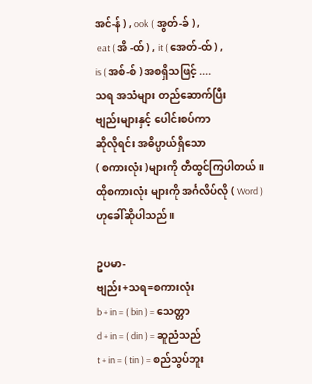အင်-န် ) , ook ( အွတ်-ခ် ) ,
 eat ( အိ -ထ် ) , it ( အေတ်-ထ် ) ,
is ( အစ်-စ် ) အစရှိသဖြင့် ....
သရ အသံများ တည်ဆောက်ပြီး
ဗျည်းများနှင့် ပေါင်းစပ်ကာ
ဆိုလိုရင်း အဓိပ္ပာယ်ရှိသော
( စကားလုံး )များကို တီထွင်ကြပါတယ်။
ထိုစကားလုံး များကို အင်္ဂလိပ်လို ( Word )
ဟုခေါ်ဆိုပါသည်။

ဥပမာ-
ဗျည်း+သရ=စကားလုံး
b + in = ( bin ) = သေတ္တာ
d + in = ( din ) = ဆူညံသည်
t + in = ( tin ) = စည်သွပ်ဘူး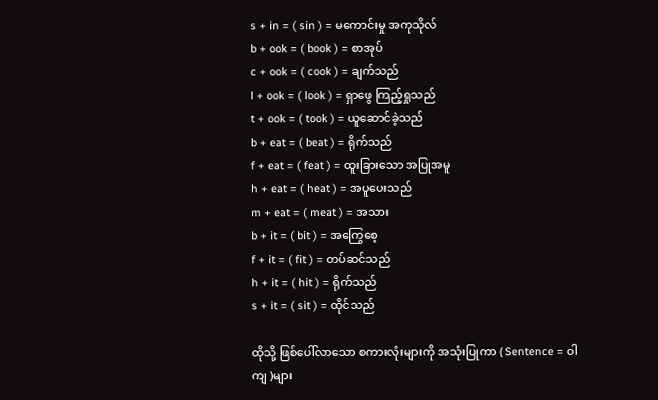s + in = ( sin ) = မကောင်းမှု အကုသိုလ်
b + ook = ( book ) = စာအုပ်
c + ook = ( cook ) = ချက်သည်
l + ook = ( look ) = ရှာဖွေ ကြည့်ရှုသည်
t + ook = ( took ) = ယူဆောင်ခဲ့သည်
b + eat = ( beat ) = ရိုက်သည်
f + eat = ( feat ) = ထူးခြားသော အပြုအမူ
h + eat = ( heat ) = အပူပေးသည်
m + eat = ( meat ) = အသား
b + it = ( bit ) = အကြွေစေ့
f + it = ( fit ) = တပ်ဆင်သည်
h + it = ( hit ) = ရိုက်သည်
s + it = ( sit ) = ထိုင်သည်

ထိုသို့ ဖြစ်ပေါ်လာသော စကားလုံးများကို အသုံးပြုကာ ( Sentence = ဝါကျ )များ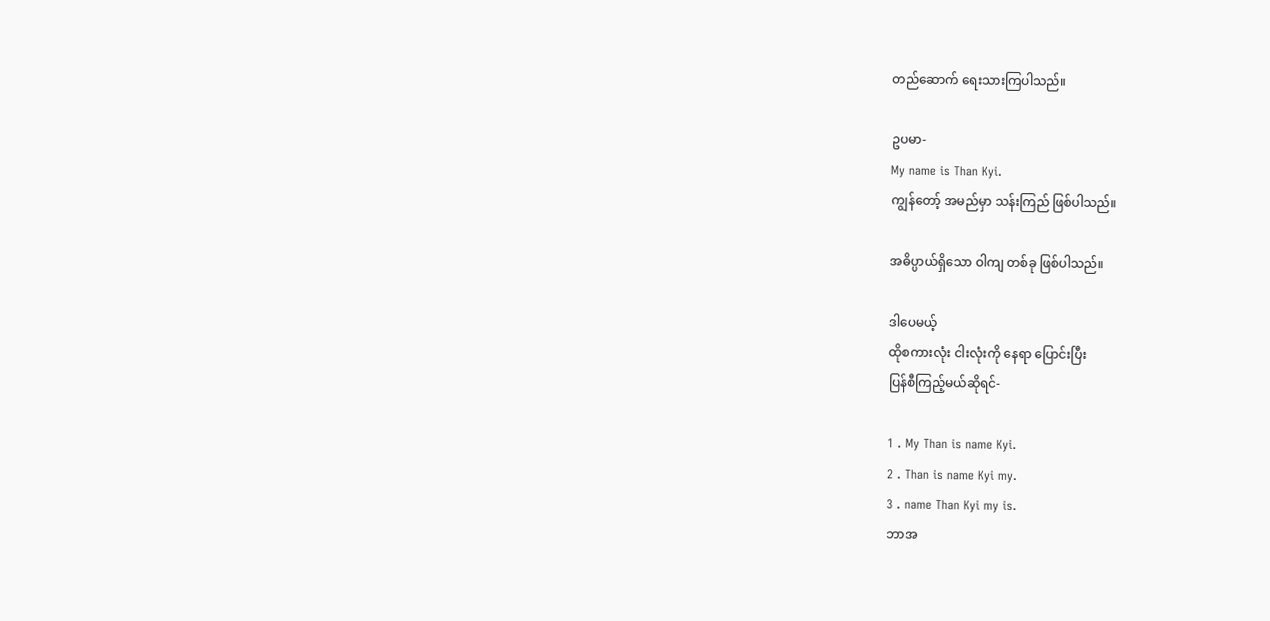တည်ဆောက် ရေးသားကြပါသည်။

ဥပမာ-
My name is Than Kyi.
ကျွန်တော့် အမည်မှာ သန်းကြည် ဖြစ်ပါသည်။

အဓိပ္ပာယ်ရှိသော ဝါကျ တစ်ခု ဖြစ်ပါသည်။

ဒါပေမယ့်
ထိုစကားလုံး ငါးလုံးကို နေရာ ပြောင်းပြီး
ပြန်စီကြည့်မယ်ဆိုရင်-

1 . My Than is name Kyi.
2 . Than is name Kyi my.
3 . name Than Kyi my is.
ဘာအ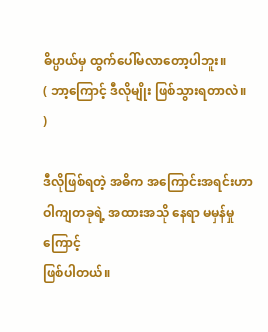ဓိပ္ပာယ်မှ ထွက်‌ပေါ်မလာ‌တော့ပါဘူး။
( ဘာ့ကြောင့် ဒီလိုမျိုး ဖြစ်သွားရတာလဲ။ )

ဒီလိုဖြစ်ရတဲ့ အဓိက အကြောင်းအရင်းဟာ
ဝါကျတခုရဲ့ အထားအသို နေရာ မမှန်မှုကြောင့်
ဖြစ်ပါတယ်။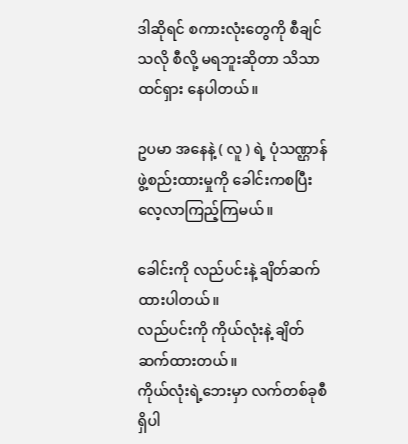ဒါဆိုရင် စကားလုံးတွေကို စီချင်သလို စီလို့ မရဘူးဆိုတာ သိသာထင်ရှား နေပါတယ်။

ဥပမာ အနေနဲ့ ( လူ ) ရဲ့ ပုံသဏ္ဌာန် ဖွဲ့စည်းထားမှုကို ခေါင်းကစပြီး လေ့လာကြည့်ကြမယ်။

ခေါင်းကို လည်ပင်းနဲ့ ချိတ်ဆက်ထားပါတယ်။
လည်ပင်းကို ကိုယ်လုံးနဲ့ ချိတ်ဆက်ထားတယ်။
ကိုယ်လုံးရဲ့ဘေးမှာ လက်တစ်ခုစီ ရှိပါ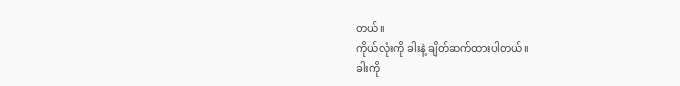တယ်။
ကိုယ်လုံးကို ခါးနဲ့ ချိတ်ဆက်ထားပါတယ်။
ခါးကို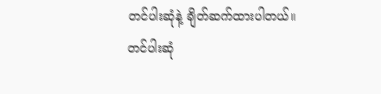တင်ပါးဆုံနဲ့ ချိတ်ဆက်ထားပါတယ်။
တင်ပါးဆုံ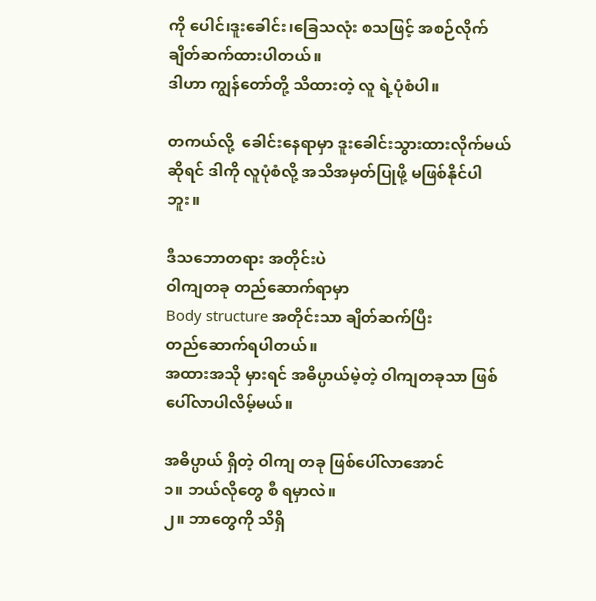ကို ပေါင်၊ဒူးခေါင်း၊ခြေသလုံး စသဖြင့် အစဉ်လိုက် ချိတ်ဆက်ထားပါတယ်။
ဒါဟာ ကျွန်တော်တို့ သိထားတဲ့ လူ ရဲ့ပုံစံပါ။

တကယ်လို့  ခေါင်းနေရာမှာ ဒူးခေါင်းသွားထားလိုက်မယ်ဆိုရင် ဒါကို လူပုံစံလို့ အသိအမှတ်ပြုဖို့ မဖြစ်နိုင်ပါဘူး။

ဒီသဘောတရား အတိုင်းပဲ
ဝါကျတခု တည်ဆောက်ရာမှာ
Body structure အတိုင်းသာ ချိတ်ဆက်ပြီး
တည်ဆောက်ရပါတယ်။
အထားအသို မှားရင် အဓိပ္ပာယ်မဲ့တဲ့ ဝါကျတခုသာ ဖြစ်ပေါ်လာပါလိမ့်မယ်။

အဓိပ္ပာယ် ရှိတဲ့ ဝါကျ တခု ဖြစ်‌ပေါ်လာအောင်
၁။ ဘယ်လိုတွေ စီ ရမှာလဲ။
၂။ ဘာတွေကို သိရှိ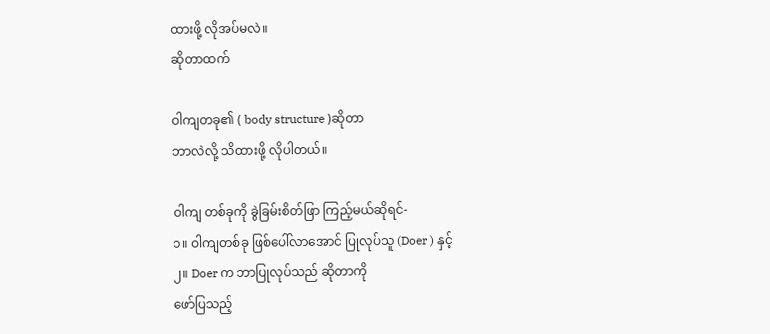ထားဖို့ လိုအပ်မလဲ။
ဆိုတာထက်

ဝါကျတခု၏ ( body structure )ဆိုတာ
ဘာလဲလို့ သိထားဖို့ လိုပါတယ်။

ဝါကျ တစ်ခုကို ခွဲခြမ်းစိတ်ဖြာ ကြည့်မယ်ဆိုရင်-
၁။ ဝါကျတစ်ခု ဖြစ်ပေါ်လာအောင် ပြုလုပ်သူ (Doer ) နှင့်
၂။ Doer က ဘာပြုလုပ်သည် ဆိုတာကို
ဖော်ပြသည့်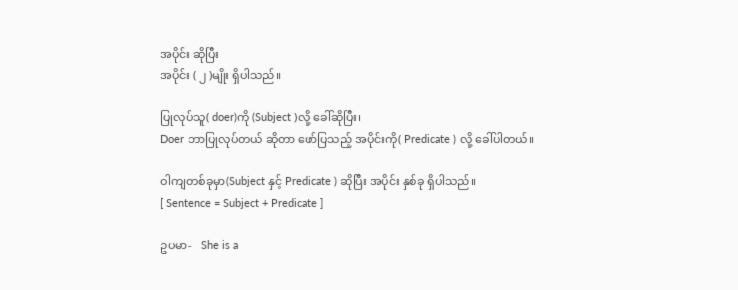အပိုင်း ဆိုပြီး
အပိုင်း ( ၂ )မျိုး ရှိပါသည်။

ပြုလုပ်သူ( doer)ကို (Subject )လို့ ခေါ်ဆိုပြီး၊
Doer ဘာပြုလုပ်တယ် ဆိုတာ ဖော်ပြသည့် အပိုင်းကို( Predicate ) လို့ ခေါ်ပါတယ်။

ဝါကျတစ်ခုမှာ(Subject နှင့် Predicate ) ဆိုပြီး အပိုင်း နှစ်ခု ရှိပါသည်။
[ Sentence = Subject + Predicate ]

ဥပမာ-   She is a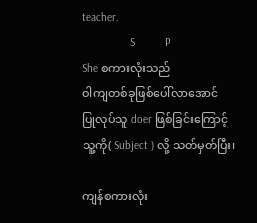teacher.
                S          P
She စကားလုံးသည်
ဝါကျတစ်ခုဖြစ်ပေါ်လာအောင်
ပြုလုပ်သူ doer ဖြစ်ခြင်းကြောင့်
သူ့ကို( Subject ) လို့ သတ်မှတ်ပြီး၊

ကျန်စကားလုံး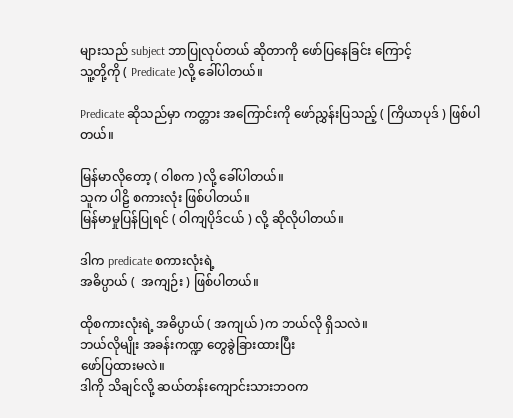များသည် subject ဘာပြုလုပ်တယ် ဆိုတာကို ဖော်ပြနေခြင်း ကြောင့်
သူ့တို့ကို ( Predicate )လို့ ခေါ်ပါတယ်။

Predicate ဆိုသည်မှာ ကတ္တား အကြောင်းကို ဖော်ညွှန်းပြသည့် ( ကြိယာပုဒ် ) ဖြစ်ပါတယ်။

မြန်မာလိုတော့ ( ဝါစက )လို့ ခေါ်ပါတယ်။
သူက ပါဠိ စကားလုံး ဖြစ်ပါတယ်။
မြန်မာမှုပြန်ပြုရင် ( ဝါကျပိုဒ်ငယ် ) လို့ ဆိုလိုပါတယ်။

ဒါက predicate စကားလုံးရဲ့
အဓိပ္ပာယ် (  အကျဉ်း ) ဖြစ်ပါတယ်။

ထိုစကားလုံးရဲ့ အဓိပ္ပာယ် ( အကျယ် )က ဘယ်လို ရှိသလဲ။
ဘယ်လိုမျိုး အခန်းကဏ္ဍ တွေခွဲခြားထားပြီး‌
ဖော်ပြထားမလဲ။
ဒါကို သိချင်လို့ ဆယ်တန်းကျောင်းသားဘဝက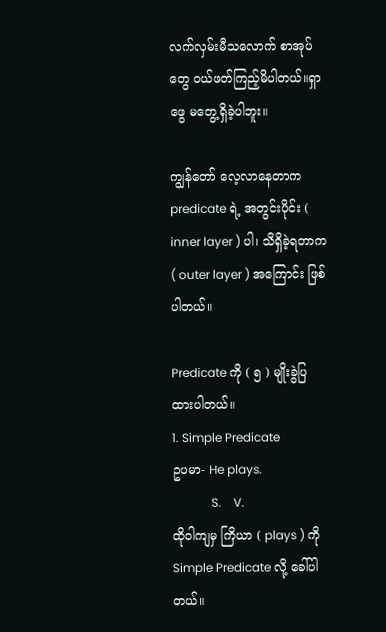လက်လှမ်းမီသ‌လောက် စာအုပ်တွေ ဝယ်ဖတ်ကြည့်မိပါတယ်။ရှာဖွေ မတွေ့ရှိခဲ့ပါဘူး။

ကျွန်တော် လေ့လာနေတာက predicate ရဲ့ အတွင်းပိုင်း ( inner layer ) ပါ၊ သိရှိခဲ့ရတာက
( outer layer ) အ‌ကြောင်း ဖြစ်ပါတယ်။

Predicate ကို ( ၅ ) မျိုးခွဲပြထားပါတယ်။
1. Simple Predicate
ဥပမာ- He plays.
             S.    V.
ထိုဝါကျမှ ကြိယာ ( plays ) ကို
Simple Predicate လို့ ခေါ်ပါတယ်။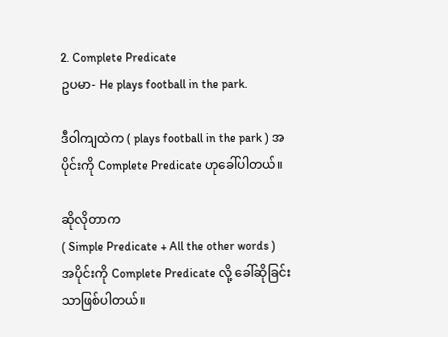2. Complete Predicate
ဥပမာ- He plays football in the park.

ဒီဝါကျထဲက ( plays football in the park ) အပိုင်းကို Complete Predicate ဟုခေါ်ပါတယ်။

ဆိုလိုတာက
( Simple Predicate + All the other words )
အပိုင်းကို Complete Predicate လို့ ခေါ်ဆိုခြင်းသာဖြစ်ပါတယ်။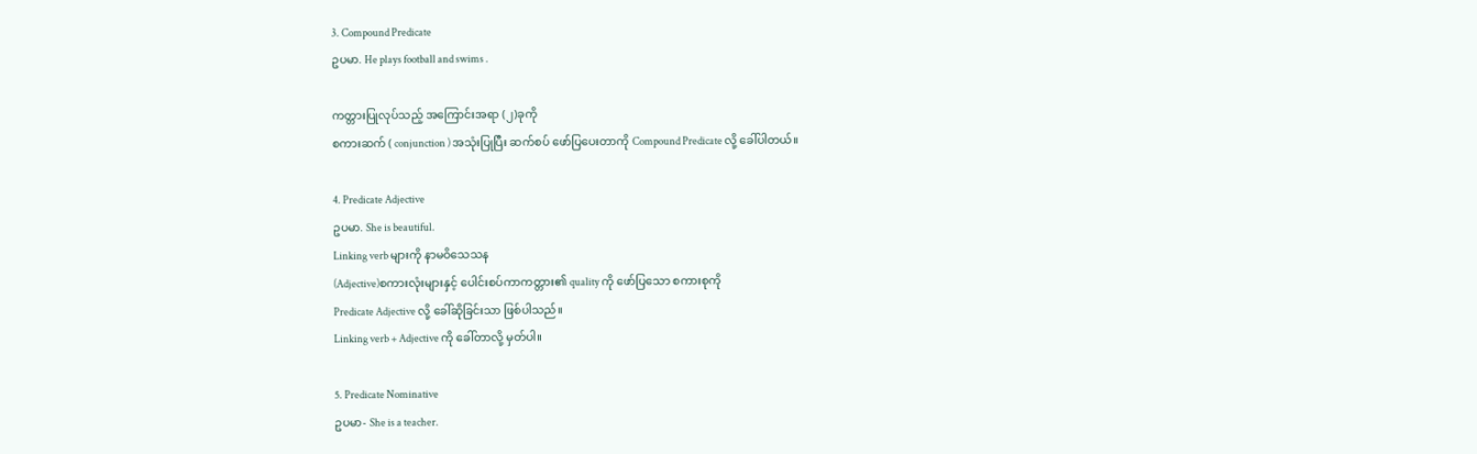3. Compound Predicate
ဥပမာ. He plays football and swims .

ကတ္တားပြုလုပ်သည့် အကြောင်းအရာ (၂)ခုကို
စကားဆက် ( conjunction ) အသုံးပြုပြီး ဆက်စပ် ဖော်ပြပေးတာကို Compound Predicate လို့ ခေါ်ပါတယ်။

4. Predicate Adjective
ဥပမာ. She is beautiful.
Linking verb များကို နာမဝိသေသန
(Adjective)စကားလုံးများနှင့် ပေါင်းစပ်ကာကတ္တား၏ quality ကို ဖော်ပြသော စကားစုကို
Predicate Adjective လို့ ခေါ်ဆိုခြင်းသာ ဖြစ်ပါသည်။
Linking verb + Adjective ကို ခေါ်တာလို့ မှတ်ပါ။

5. Predicate Nominative
ဥပမာ- She is a teacher.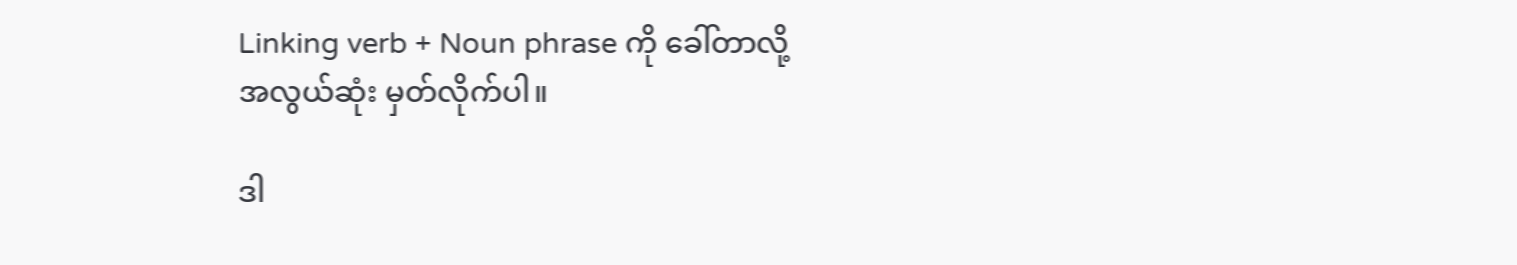Linking verb + Noun phrase ကို ခေါ်တာလို့
အလွယ်ဆုံး မှတ်လိုက်ပါ။

ဒါ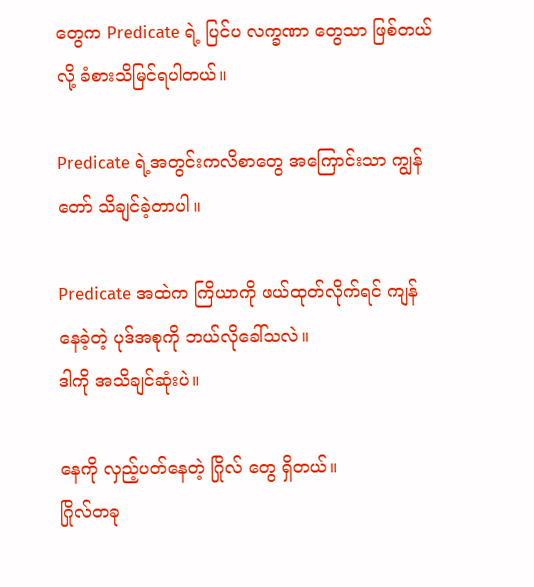တွေက Predicate ရဲ့ ပြင်ပ လက္ခဏာ တွေသာ ဖြစ်တယ်လို့ ခံစားသိမြင်ရပါတယ်။

Predicate ရဲ့အတွင်းကလိစာတွေ အကြောင်းသာ ကျွန်တော် သိချင်ခဲ့တာပါ။

Predicate အထဲက ကြိယာကို ဖယ်ထုတ်လိုက်ရင် ကျန်နေခဲ့တဲ့ ပုဒ်အစုကို ဘယ်လိုခေါ်သလဲ။
ဒါကို အသိချင်ဆုံးပဲ။

နေကို လှည့်ပတ်နေတဲ့ ဂြိုလ် တွေ ရှိတယ်။
ဂြိုလ်တခု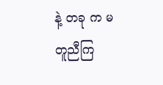နဲ့ တခု က မတူညီကြ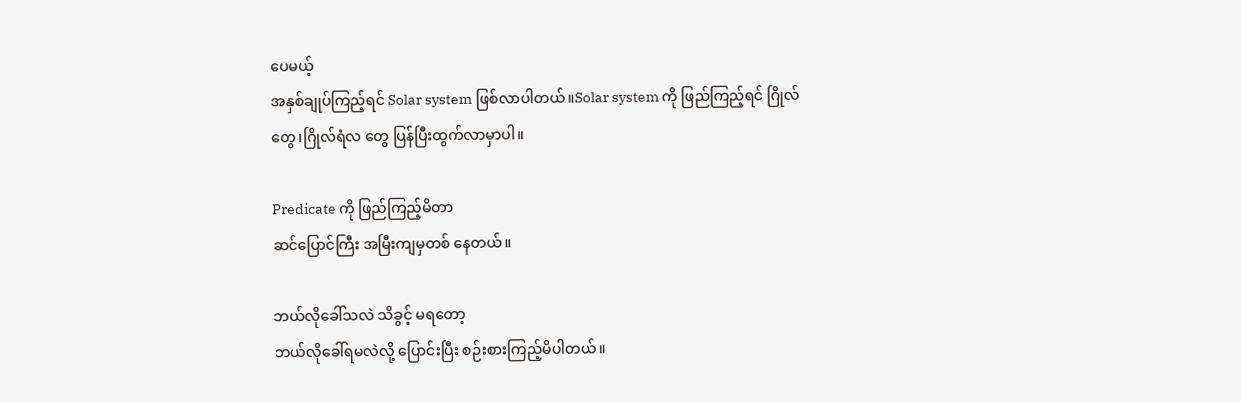ပေမယ့်
အနှစ်ချုပ်ကြည့်ရင် Solar system ဖြစ်လာပါတယ်။Solar system ကို ဖြည်ကြည့်ရင် ဂြိုလ်‌
တွေ၊ဂြိုလ်ရံလ တွေ ပြန်ပြီးထွက်လာမှာပါ။

Predicate ကို ဖြည်ကြည့်မိတာ
ဆင်ပြောင်ကြီး အမြီးကျမှတစ် နေတယ်။

ဘယ်လိုခေါ်သလဲ သိခွင့် မရတော့
ဘယ်လိုခေါ်ရမလဲလို့ ပြောင်းပြီး စဉ်းစားကြည့်မိပါတယ်။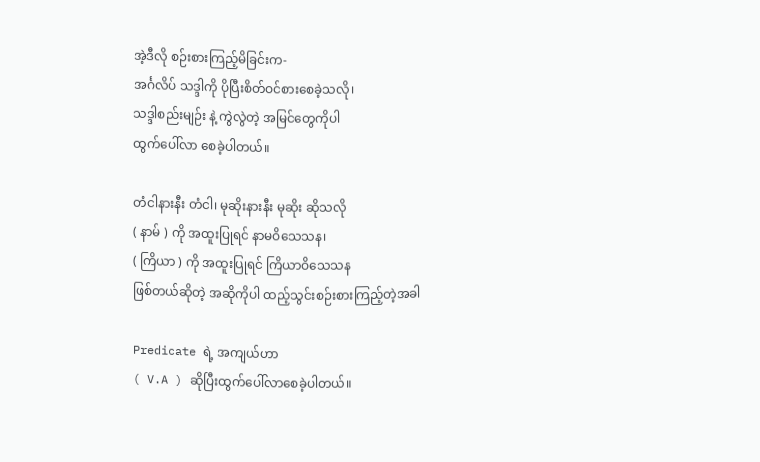အဲ့ဒီလို စဉ်းစားကြည့်မိခြင်းက-
အင်္ဂလိပ် သဒ္ဒါကို ပိုပြီးစိတ်ဝင်စားစေခဲ့သလို၊
သဒ္ဒါစည်းမျဉ်း နဲ့ ကွဲလွဲတဲ့ အမြင်တွေကိုပါ
ထွက်ပေါ်လာ စေခဲ့ပါတယ်။

တံငါနားနီး တံငါ၊ မုဆိုးနားနီး မုဆိုး ဆိုသလို
( နာမ် ) ကို အထူးပြုရင် နာမဝိသေသန၊
( ကြိယာ ) ကို အထူးပြုရင် ကြိယာဝိသေသန
ဖြစ်တယ်ဆိုတဲ့ အဆိုကိုပါ ထည့်သွင်းစဉ်းစားကြည့်တဲ့အခါ

Predicate ရဲ့ အကျယ်ဟာ
( V.A ) ဆိုပြီးထွက်ပေါ်လာစေခဲ့ပါတယ်။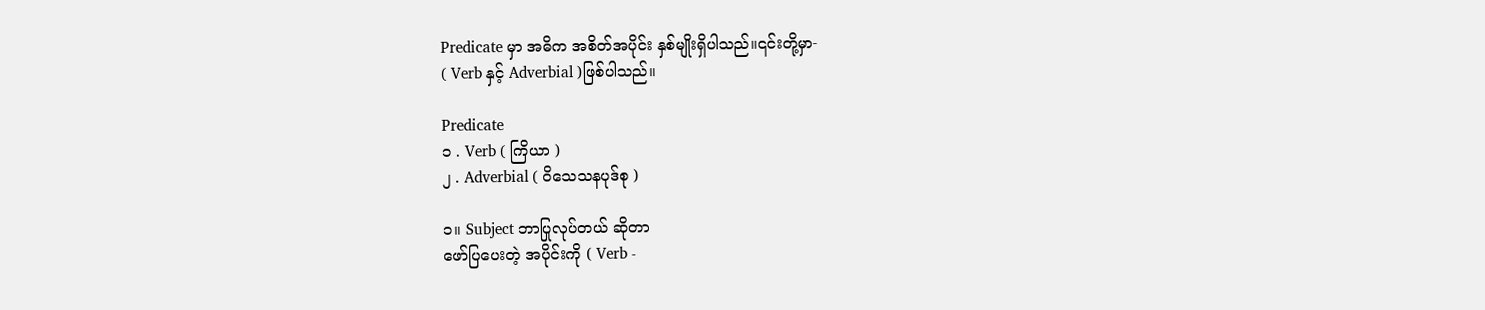Predicate မှာ အဓိက အစိတ်အပိုင်း နှစ်မျိုးရှိပါသည်။၎င်းတို့မှာ-
( Verb နှင့် Adverbial )ဖြစ်ပါသည်။

Predicate
၁ . Verb ( ကြိယာ )
၂ . Adverbial ( ဝိသေသနပုဒ်စု )

၁။ Subject ဘာပြုလုပ်တယ် ဆိုတာ
ဖော်ပြပေးတဲ့ အပိုင်းကို ( Verb -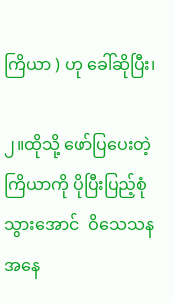ကြိယာ ) ဟု ခေါ်ဆိုပြီး၊

၂။ထိုသို့ ဖော်ပြပေးတဲ့ ကြိယာကို ပိုပြီးပြည့်စုံသွားအောင်  ဝိ‌‌သေသန အနေ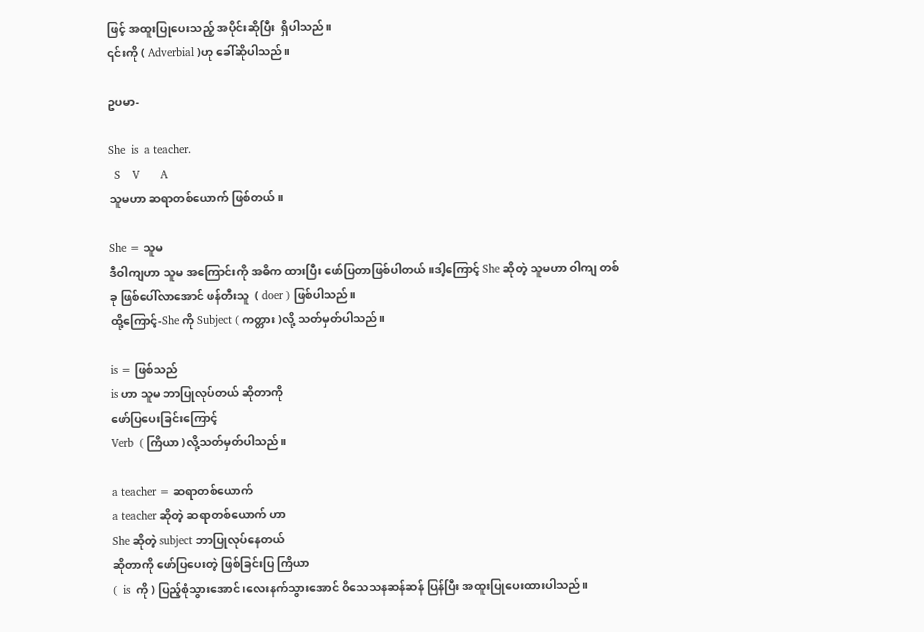ဖြင့် အထူးပြုပေးသည့် အပိုင်းဆိုပြီး  ရှိပါသည်။
၎င်းကို ( Adverbial )ဟု ခေါ်ဆိုပါသည်။

ဥပမာ-

She  is  a teacher.
  S    V       A
သူမဟာ ဆရာတစ်ယောက် ဖြစ်တယ်။

She = သူမ
ဒီဝါကျဟာ သူမ အကြောင်းကို အဓိက ထားပြီး ဖော်ပြတာဖြစ်ပါတယ်။ဒါ့ကြောင့် She ဆိုတဲ့ သူမဟာ ဝါကျ တစ်ခု ဖြစ်ပေါ်လာအောင် ဖန်တီးသူ  ( doer ) ဖြစ်ပါသည်။
ထို့ကြောင့်-She ကို Subject ( ကတ္တား )လို့ သတ်မှတ်ပါသည်။

is = ဖြစ်သည်
is ဟာ သူမ ဘာပြုလုပ်တယ် ဆိုတာကို
ဖော်ပြပေးခြင်းကြောင့်
Verb  ( ကြိယာ )လို့သတ်မှတ်ပါသည်။

a teacher = ဆရာတစ်ယောက်
a teacher ဆိုတဲ့ ဆရာတစ်‌ယောက် ဟာ
She ဆိုတဲ့ subject ဘာပြုလုပ်‌နေတယ်
ဆိုတာကို ဖော်ပြပေးတဲ့ ဖြစ်ခြင်းပြ ကြိယာ
(  is  ကို ) ပြည့်စုံသွားအောင်၊လေးနက်သွားအောင် ဝိသေသနဆန်ဆန် ပြန်ပြီး အထူးပြုပေးထားပါသည်။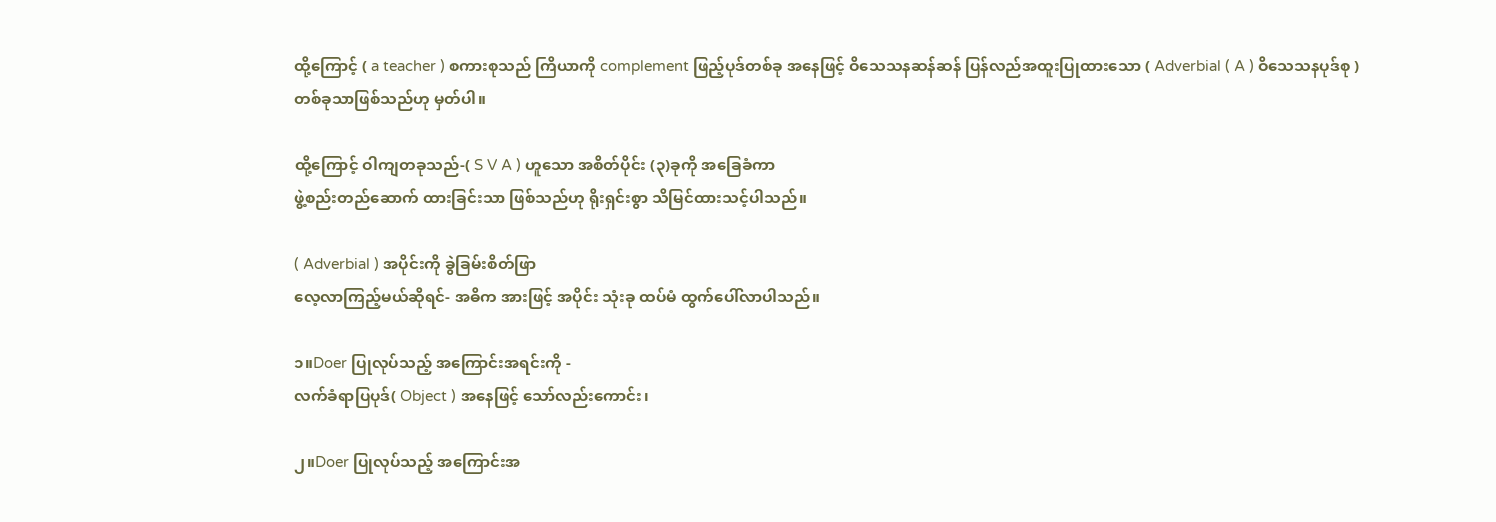ထို့ကြောင့် ( a teacher ) စကားစုသည် ကြိယာကို complement ဖြည့်ပုဒ်တစ်ခု အနေဖြင့် ဝိသေသနဆန်ဆန် ပြန်လည်အထူးပြုထားသော ( Adverbial ( A ) ဝိသေသနပုဒ်စု )
တစ်ခုသာဖြစ်သည်ဟု မှတ်ပါ။

ထို့ကြောင့် ဝါကျတခုသည်-( S V A ) ဟူသော အစိတ်ပိုင်း (၃)ခုကို အခြေခံကာ
ဖွဲ့စည်းတည်ဆောက် ထားခြင်းသာ ဖြစ်သည်ဟု ရိုးရှင်းစွာ သိမြင်ထားသင့်ပါသည်။

( Adverbial ) အပိုင်းကို ခွဲခြမ်းစိတ်ဖြာ
လေ့လာကြည့်မယ်ဆိုရင်- အဓိက အားဖြင့် အပိုင်း သုံးခု ထပ်မံ ထွက်ပေါ်လာပါသည်။

၁။Doer ပြုလုပ်သည့် အကြောင်းအရင်းကို -
လက်ခံရာပြပုဒ်( Object ) အနေဖြင့် သော်လည်းကောင်း၊

၂။Doer ပြုလုပ်သည့် အကြောင်းအ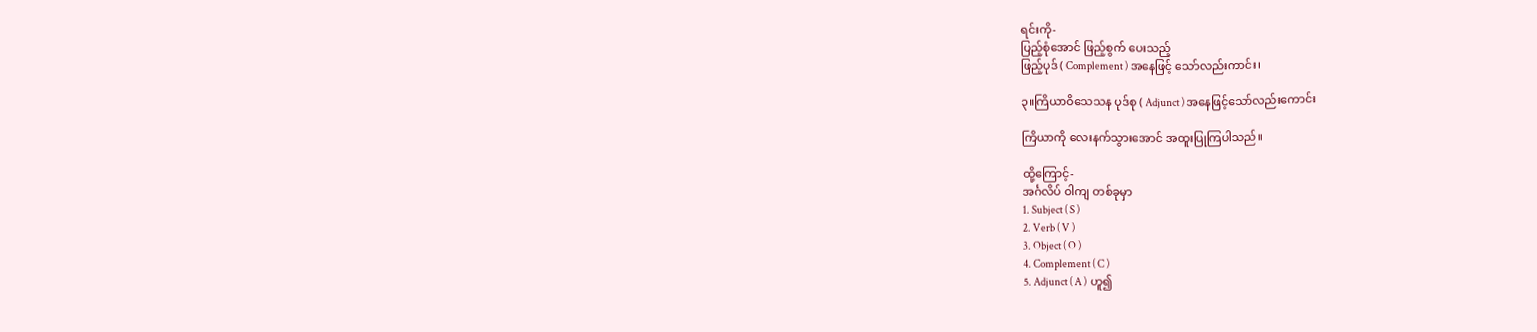ရင်းကို-
ပြည့်စုံအောင် ဖြည့်စွက် ပေးသည့်
ဖြည့်ပုဒ် ( Complement ) အနေဖြင့် သော်လည်းကာင်း၊

၃။ကြိယာဝိသေသန ပုဒ်စု ( Adjunct ) အနေဖြင့်သော်လည်းကောင်း

ကြိယာကို လေးနက်သွားအောင် အထူးပြုကြပါသည်။

ထို့ကြောင့်-
အင်္ဂလိပ် ဝါကျ တစ်ခုမှာ
1. Subject ( S )
2. Verb ( V )
3. Object ( O )
4. Complement ( C )
5. Adjunct ( A )  ဟူ၍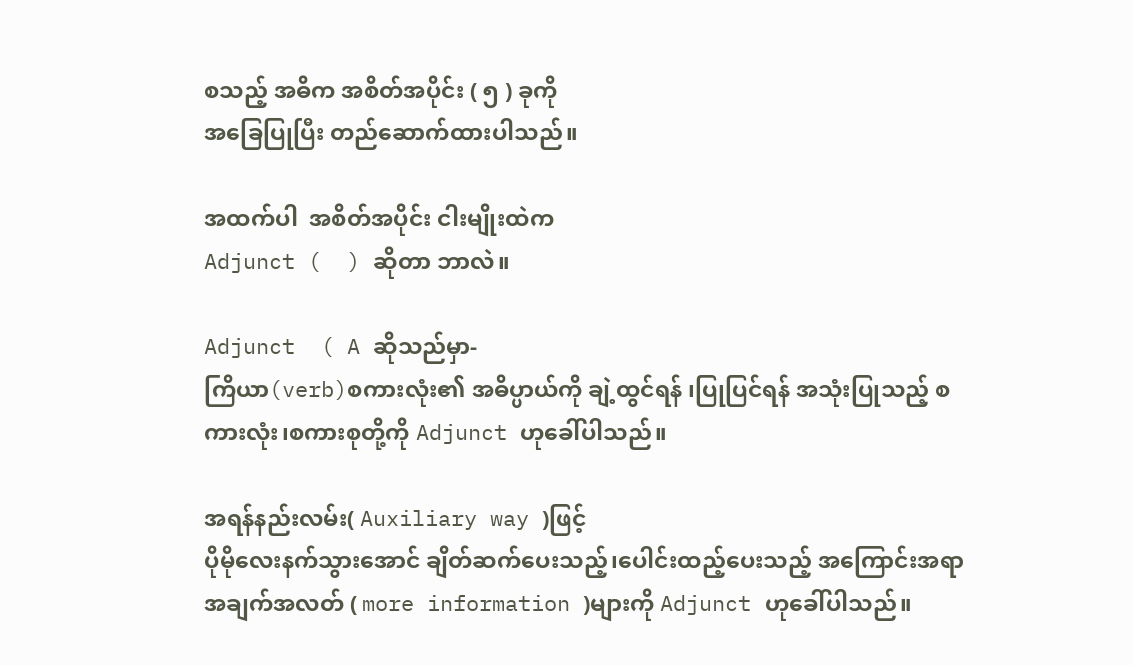စသည့် အဓိက အစိတ်အပိုင်း ( ၅ ) ခုကို
အ‌ခြေပြုပြီး တည်ဆောက်ထားပါသည်။

အထက်ပါ  အစိတ်အပိုင်း ငါးမျိုးထဲက
Adjunct (  ) ဆိုတာ ဘာလဲ။

Adjunct  ( A ဆိုသည်မှာ-
ကြိယာ(verb)စကားလုံး၏ အဓိပ္ပာယ်ကို ချဲ့ထွင်ရန် ၊ပြုပြင်ရန် အသုံးပြုသည့် စကားလုံး၊စကားစုတို့ကို Adjunct ဟုခေါ်ပါသည်။

အရန်နည်းလမ်း( Auxiliary way )ဖြင့်
ပိုမိုလေးနက်သွားအောင် ချိတ်ဆက်ပေးသည့်၊ပေါင်းထည့်ပေးသည့် အကြောင်းအရာ အချက်အလတ် ( more information )များကို Adjunct ဟုခေါ်ပါသည်။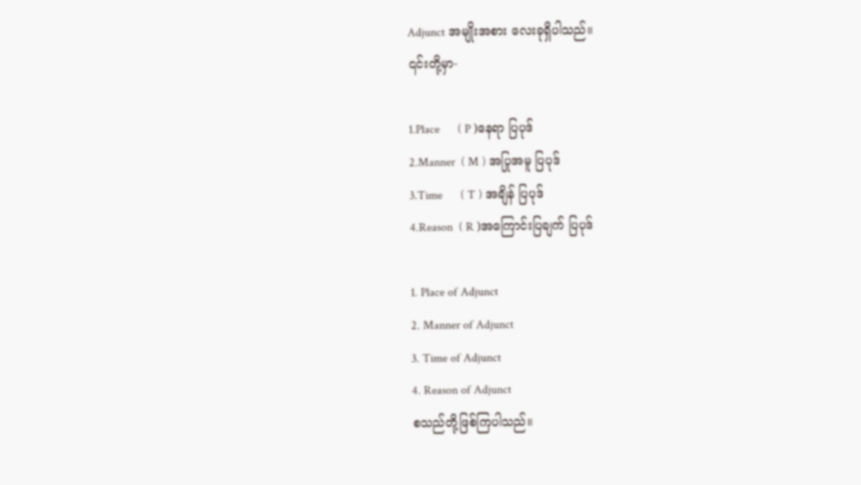Adjunct အမျိုးအစား လေးခုရှိပါသည်။
၎င်းတို့မှာ-

1.Place      ( P )နေရာ ပြပုဒ်
2.Manner  ( M ) အပြုအမူ ပြပုဒ်
3.Time      ( T ) အချိန် ပြပုဒ်
4.Reason  ( R )အကြောင်းပြချက် ပြပုဒ်

1. Place of Adjunct
2. Manner of Adjunct
3. Time of Adjunct
4. Reason of Adjunct
စသည်တို့ဖြစ်ကြပါသည်။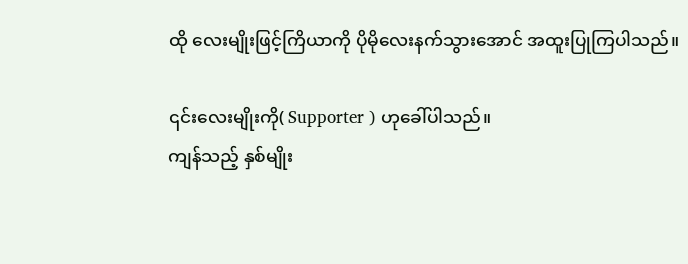ထို လေးမျိုးဖြင့်ကြိယာကို ‌‌‌‌‌‌‌‌‌‌‌‌‌‌‌‌‌‌‌‌ပိုမိုလေးနက်သွားအောင် အထူးပြုကြပါသည်။

၎င်းလေးမျိုးကို( Supporter ) ဟုခေါ်ပါသည်။
ကျန်သည့် နှစ်မျိုး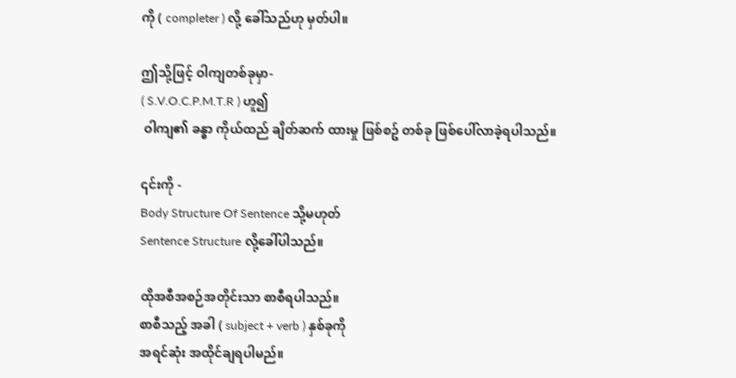ကို ( completer ) လို့ ခေါ်သည်ဟု မှတ်ပါ။

ဤသို့ဖြင့် ဝါကျတစ်ခုမှာ-
( S.V.O.C.P.M.T.R ) ဟူ၍
 ဝါကျ၏ ခန္ဓာ ကိုယ်ထည် ချိတ်ဆက် ထားမှု ဖြစ်စဥ် တစ်ခု ဖြစ်ပေါ်လာခဲ့ရပါသည်။

၎င်းကို -
Body Structure Of Sentence သို့မဟုတ်
Sentence Structure လို့ခေါ်ပါသည်။

ထိုအစီအစဉ်အတိုင်းသာ စာစီရပါသည်။
စာစီသည့် အခါ ( subject + verb ) နှစ်ခုကို
အရင်ဆုံး အထိုင်ချရပါမည်။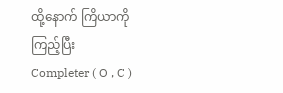ထို့နောက် ကြိယာကိုကြည့်ပြီး
Completer ( O , C )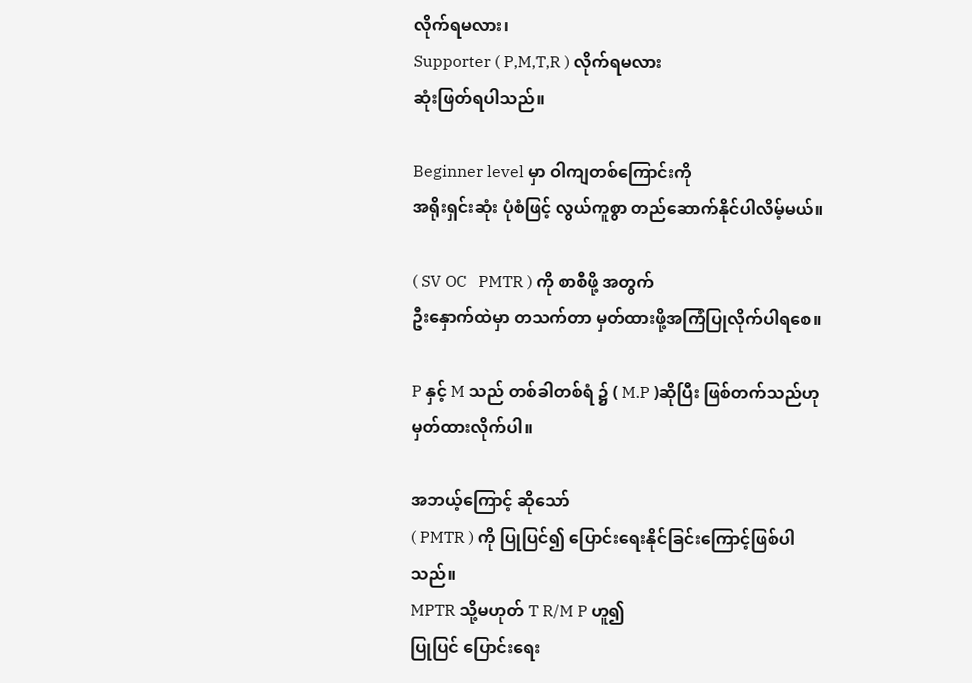လိုက်ရမလား၊
Supporter ( P,M,T,R ) လိုက်ရမလား
ဆုံးဖြတ်ရပါသည်။

Beginner level မှာ ဝါကျတစ်ကြောင်းကို
အရိုးရှင်းဆုံး ပုံစံဖြင့် လွယ်ကူစွာ တည်ဆောက်နိုင်ပါလိမ့်မယ်။

( SV OC   PMTR ) ကို စာစီဖို့ အတွက်
ဦးနှောက်ထဲမှာ တသက်တာ မှတ်ထားဖို့အကြံပြုလိုက်ပါရ‌စေ။

P နှင့် M သည် တစ်ခါတစ်ရံ ၌ ( M.P )ဆိုပြီး ဖြစ်တက်သည်ဟု မှတ်ထားလိုက်ပါ။

အဘယ့်ကြောင့် ဆိုသော်
( PMTR ) ကို ပြုပြင်၍ ပြောင်းရေးနိုင်ခြင်းကြောင့်ဖြစ်ပါသည်။
MPTR သို့မဟုတ် T R/M P ဟူ၍
ပြုပြင် ပြောင်းရေး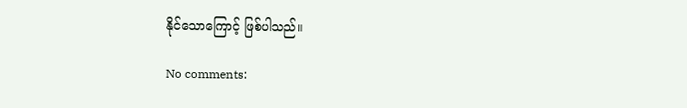နိုင်သောကြောင့် ဖြစ်ပါသည်။

No comments: